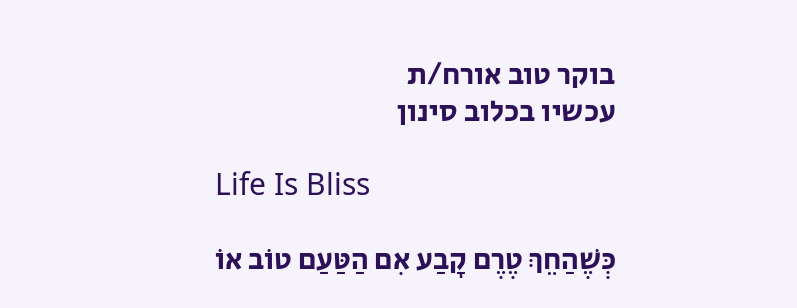בוקר טוב אורח/ת
עכשיו בכלוב סינון

Life Is Bliss

כְּשֶׁהַחֵךְ טֶרֶם קָבַע אִם הַטַּעַם טוֹב אוֹ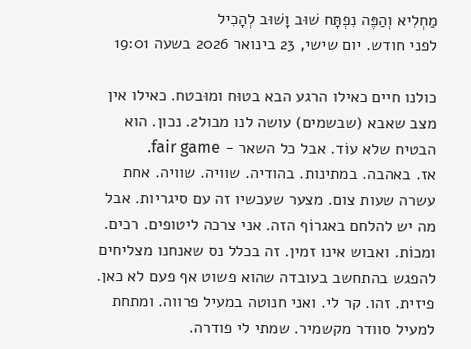מַחְלִיא וְהַפֶּה נִפְתָּח שׁוּב וָשׁוּב לְהָכִיל
לפני חודש. יום שישי, 23 בינואר 2026 בשעה 19:01

כולנו חיים כאילו הרגע הבא בטוּח ומוּבטח. כאילו אין מצב שאבא (שבשמים) עושה לנו מבול2. נכון. הוא הבטיח שלא עוֹד. אבל כל השאר - fair game.
אז. באהבה. במתינות. בהודיה. שוויה. שוויה. אחת עשרה שעות צום. מצער שעכשיו זה עם סיגריות. אבל מה יש להלחם באגרוֹף הזה. אני צרכה ליטופים. רכים. ומכוֹת. ואבוש אינו זמין. זה בכלל נס שאנחנו מצליחים להפגש בהתחשב בעובדה שהוא פשוט אף פעם לא כאן. פיזית. זהו. קר לי. ואני חנוטה במעיל פרווה. ומתחת למעיל סוודר מקשמיר. שמתי לי פודרה.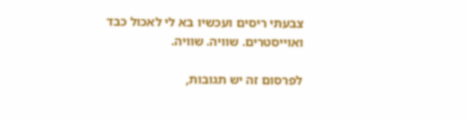צבעתי ריסים ועכשיו בא לי לאכול כבד ואוייסטרים. שוויה. שוויה.

לפרסום זה יש תגובות,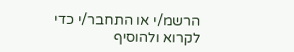הרשמ/י או התחבר/י כדי לקרוא ולהוסיף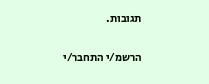תגובות.

הרשמ/י התחבר/י